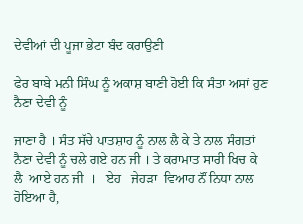ਦੇਵੀਆਂ ਦੀ ਪੂਜਾ ਭੇਟਾ ਬੰਦ ਕਰਾਉਣੀ

ਫੇਰ ਬਾਬੇ ਮਨੀ ਸਿੰਘ ਨੂੰ ਅਕਾਸ਼ ਬਾਣੀ ਹੋਈ ਕਿ ਸੰਤਾ ਅਸਾਂ ਹੁਣ ਨੈਣਾ ਦੇਵੀ ਨੂੰ

ਜਾਣਾ ਹੈ । ਸੰਤ ਸੱਚੇ ਪਾਤਸ਼ਾਹ ਨੂੰ ਨਾਲ ਲੈ ਕੇ ਤੇ ਨਾਲ ਸੰਗਤਾਂ ਨੈਣਾ ਦੇਵੀ ਨੂੰ ਚਲੇ ਗਏ ਹਨ ਜੀ । ਤੇ ਕਰਾਮਾਤ ਸਾਰੀ ਖਿਚ ਕੇ  ਲੈ  ਆਏ ਹਨ ਜੀ  ।   ਏਹ   ਜੇਹੜਾ  ਵਿਆਹ ਨੌਂ ਨਿਧਾ ਨਾਲ ਹੋਇਆ ਹੈ,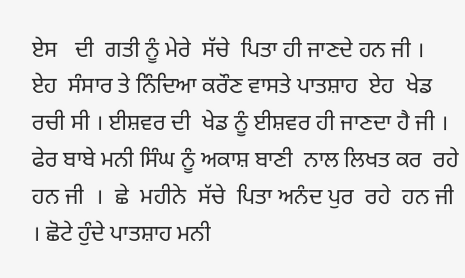ਏਸ   ਦੀ  ਗਤੀ ਨੂੰ ਮੇਰੇ  ਸੱਚੇ  ਪਿਤਾ ਹੀ ਜਾਣਦੇ ਹਨ ਜੀ ।  ਏਹ  ਸੰਸਾਰ ਤੇ ਨਿੰਦਿਆ ਕਰੌਣ ਵਾਸਤੇ ਪਾਤਸ਼ਾਹ  ਏਹ  ਖੇਡ ਰਚੀ ਸੀ । ਈਸ਼ਵਰ ਦੀ  ਖੇਡ ਨੂੰ ਈਸ਼ਵਰ ਹੀ ਜਾਣਦਾ ਹੈ ਜੀ । ਫੇਰ ਬਾਬੇ ਮਨੀ ਸਿੰਘ ਨੂੰ ਅਕਾਸ਼ ਬਾਣੀ  ਨਾਲ ਲਿਖਤ ਕਰ  ਰਹੇ  ਹਨ ਜੀ  ।  ਛੇ  ਮਹੀਨੇ  ਸੱਚੇ  ਪਿਤਾ ਅਨੰਦ ਪੁਰ  ਰਹੇ  ਹਨ ਜੀ । ਛੋਟੇ ਹੁੰਦੇ ਪਾਤਸ਼ਾਹ ਮਨੀ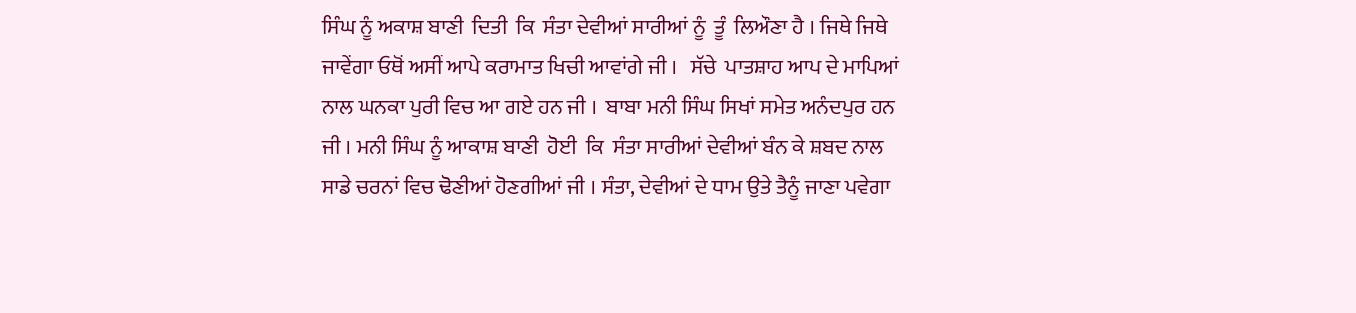ਸਿੰਘ ਨੂੰ ਅਕਾਸ਼ ਬਾਣੀ  ਦਿਤੀ  ਕਿ  ਸੰਤਾ ਦੇਵੀਆਂ ਸਾਰੀਆਂ ਨੂੰ  ਤੂੰ  ਲਿਔਣਾ ਹੈ । ਜਿਥੇ ਜਿਥੇ ਜਾਵੇਂਗਾ ਓਥੋਂ ਅਸੀਂ ਆਪੇ ਕਰਾਮਾਤ ਖਿਚੀ ਆਵਾਂਗੇ ਜੀ ।   ਸੱਚੇ  ਪਾਤਸ਼ਾਹ ਆਪ ਦੇ ਮਾਪਿਆਂ ਨਾਲ ਘਨਕਾ ਪੁਰੀ ਵਿਚ ਆ ਗਏ ਹਨ ਜੀ ।  ਬਾਬਾ ਮਨੀ ਸਿੰਘ ਸਿਖਾਂ ਸਮੇਤ ਅਨੰਦਪੁਰ ਹਨ ਜੀ । ਮਨੀ ਸਿੰਘ ਨੂੰ ਆਕਾਸ਼ ਬਾਣੀ  ਹੋਈ  ਕਿ  ਸੰਤਾ ਸਾਰੀਆਂ ਦੇਵੀਆਂ ਬੰਨ ਕੇ ਸ਼ਬਦ ਨਾਲ ਸਾਡੇ ਚਰਨਾਂ ਵਿਚ ਢੋਣੀਆਂ ਹੋਣਗੀਆਂ ਜੀ । ਸੰਤਾ, ਦੇਵੀਆਂ ਦੇ ਧਾਮ ਉਤੇ ਤੈਨੂੰ ਜਾਣਾ ਪਵੇਗਾ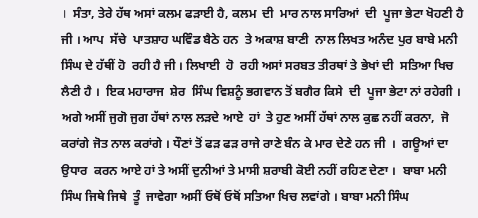।  ਸੰਤਾ, ਤੇਰੇ ਹੱਥ ਅਸਾਂ ਕਲਮ ਫੜਾਈ ਹੈ, ਕਲਮ  ਦੀ  ਮਾਰ ਨਾਲ ਸਾਰਿਆਂ  ਦੀ  ਪੂਜਾ ਭੇਟਾ ਖੋਹਣੀ ਹੈ ਜੀ । ਆਪ  ਸੱਚੇ  ਪਾਤਸ਼ਾਹ ਘਵਿੰਡ ਬੈਠੇ ਹਨ  ਤੇ ਅਕਾਸ਼ ਬਾਣੀ  ਨਾਲ ਲਿਖਤ ਅਨੰਦ ਪੁਰ ਬਾਬੇ ਮਨੀ ਸਿੰਘ ਦੇ ਹੱਥੀਂ ਹੋ  ਰਹੀ ਹੈ ਜੀ । ਲਿਖਾਈ  ਹੋ  ਰਹੀ ਅਸਾਂ ਸਰਬਤ ਤੀਰਥਾਂ ਤੇ ਭੇਖਾਂ ਦੀ  ਸਤਿਆ ਖਿਚ ਲੈਣੀ ਹੈ ।  ਇਕ ਮਹਾਰਾਜ  ਸ਼ੇਰ  ਸਿੰਘ ਵਿਸ਼ਨੂੰ ਭਗਵਾਨ ਤੋਂ ਬਗੈਰ ਕਿਸੇ  ਦੀ  ਪੂਜਾ ਭੇਟਾ ਨਾਂ ਰਹੇਗੀ ।  ਅਗੇ ਅਸੀਂ ਜੁਗੋ ਜੁਗ ਹੱਥਾਂ ਨਾਲ ਲੜਦੇ ਆਏ  ਹਾਂ  ਤੇ ਹੁਣ ਅਸੀਂ ਹੱਥਾਂ ਨਾਲ ਕੁਛ ਨਹੀਂ ਕਰਨਾ,  ਜੋ ਕਰਾਂਗੇ ਜੋਤ ਨਾਲ ਕਰਾਂਗੇ । ਧੌਣਾਂ ਤੋਂ ਫੜ ਫੜ ਰਾਜੇ ਰਾਣੇ ਬੰਨ ਕੇ ਮਾਰ ਦੇਣੇ ਹਨ ਜੀ  ।  ਗਊਆਂ ਦਾ  ਉਧਾਰ  ਕਰਨ ਆਏ ਹਾਂ ਤੇ ਅਸੀਂ ਦੁਨੀਆਂ ਤੇ ਮਾਸੀ ਸ਼ਰਾਬੀ ਕੋਈ ਨਹੀਂ ਰਹਿਣ ਦੇਣਾ ।  ਬਾਬਾ ਮਨੀ ਸਿੰਘ ਜਿਥੇ ਜਿਥੇ  ਤੂੰ  ਜਾਵੇਗਾ ਅਸੀਂ ਓਥੋਂ ਓਥੋਂ ਸਤਿਆ ਖਿਚ ਲਵਾਂਗੇ । ਬਾਬਾ ਮਨੀ ਸਿੰਘ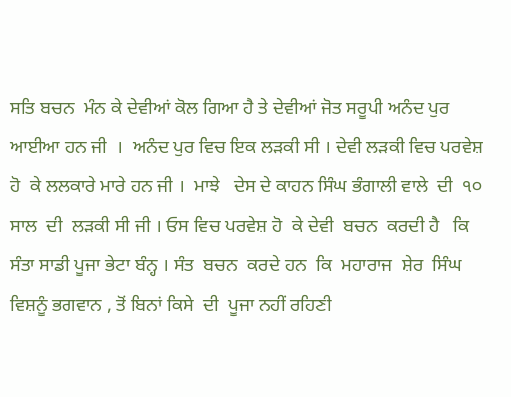ਸਤਿ ਬਚਨ  ਮੰਨ ਕੇ ਦੇਵੀਆਂ ਕੋਲ ਗਿਆ ਹੈ ਤੇ ਦੇਵੀਆਂ ਜੋਤ ਸਰੂਪੀ ਅਨੰਦ ਪੁਰ ਆਈਆ ਹਨ ਜੀ  ।  ਅਨੰਦ ਪੁਰ ਵਿਚ ਇਕ ਲੜਕੀ ਸੀ । ਦੇਵੀ ਲੜਕੀ ਵਿਚ ਪਰਵੇਸ਼ ਹੋ  ਕੇ ਲਲਕਾਰੇ ਮਾਰੇ ਹਨ ਜੀ ।  ਮਾਝੇ   ਦੇਸ ਦੇ ਕਾਹਨ ਸਿੰਘ ਭੰਗਾਲੀ ਵਾਲੇ  ਦੀ  ੧੦ ਸਾਲ  ਦੀ  ਲੜਕੀ ਸੀ ਜੀ । ਓਸ ਵਿਚ ਪਰਵੇਸ਼ ਹੋ  ਕੇ ਦੇਵੀ  ਬਚਨ  ਕਰਦੀ ਹੈ   ਕਿ  ਸੰਤਾ ਸਾਡੀ ਪੂਜਾ ਭੇਟਾ ਬੰਨ੍ਹ । ਸੰਤ  ਬਚਨ  ਕਰਦੇ ਹਨ  ਕਿ  ਮਹਾਰਾਜ  ਸ਼ੇਰ  ਸਿੰਘ ਵਿਸ਼ਨੂੰ ਭਗਵਾਨ , ਤੋਂ ਬਿਨਾਂ ਕਿਸੇ  ਦੀ  ਪੂਜਾ ਨਹੀਂ ਰਹਿਣੀ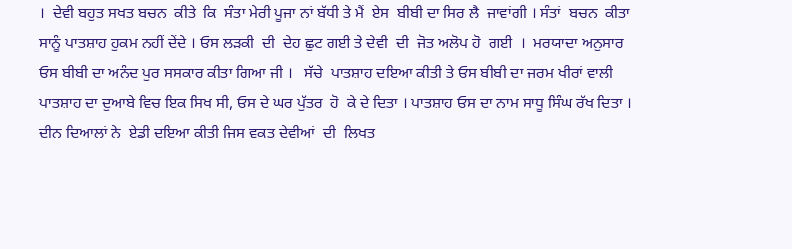।  ਦੇਵੀ ਬਹੁਤ ਸਖਤ ਬਚਨ  ਕੀਤੇ  ਕਿ  ਸੰਤਾ ਮੇਰੀ ਪੂਜਾ ਨਾਂ ਬੱਧੀ ਤੇ ਮੈਂ  ਏਸ  ਬੀਬੀ ਦਾ ਸਿਰ ਲੈ  ਜਾਵਾਂਗੀ । ਸੰਤਾਂ  ਬਚਨ  ਕੀਤਾ ਸਾਨੂੰ ਪਾਤਸ਼ਾਹ ਹੁਕਮ ਨਹੀਂ ਦੇਂਦੇ । ਓਸ ਲੜਕੀ  ਦੀ  ਦੇਹ ਛੁਟ ਗਈ ਤੇ ਦੇਵੀ  ਦੀ  ਜੋਤ ਅਲੋਪ ਹੋ  ਗਈ  ।  ਮਰਯਾਦਾ ਅਨੁਸਾਰ ਓਸ ਬੀਬੀ ਦਾ ਅਨੰਦ ਪੁਰ ਸਸਕਾਰ ਕੀਤਾ ਗਿਆ ਜੀ ।   ਸੱਚੇ  ਪਾਤਸ਼ਾਹ ਦਇਆ ਕੀਤੀ ਤੇ ਓਸ ਬੀਬੀ ਦਾ ਜਰਮ ਖੀਰਾਂ ਵਾਲੀ ਪਾਤਸ਼ਾਹ ਦਾ ਦੁਆਬੇ ਵਿਚ ਇਕ ਸਿਖ ਸੀ, ਓਸ ਦੇ ਘਰ ਪੁੱਤਰ  ਹੋ  ਕੇ ਦੇ ਦਿਤਾ । ਪਾਤਸ਼ਾਹ ਓਸ ਦਾ ਨਾਮ ਸਾਧੂ ਸਿੰਘ ਰੱਖ ਦਿਤਾ ।  ਦੀਨ ਦਿਆਲਾਂ ਨੇ  ਏਡੀ ਦਇਆ ਕੀਤੀ ਜਿਸ ਵਕਤ ਦੇਵੀਆਂ  ਦੀ  ਲਿਖਤ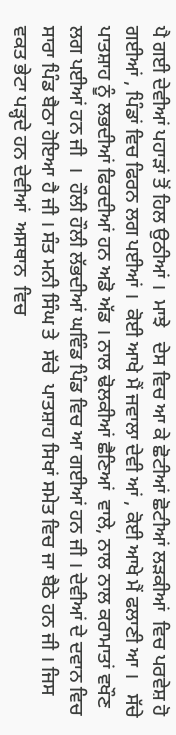ਪੈ ਗਈ ਦੇਵੀਆਂ ਪਹਾੜਾਂ ਤੋਂ ਹਿਲ ਉਠੀਆਂ ।  ਮਾਝੇ   ਦੇਸ ਵਿਚ ਆ ਕੇ ਛੋਟੀਆਂ ਛੋਟੀਆਂ ਲੜਕੀਆਂ  ਵਿਚ ਪਰਵੇਸ਼ ਹੋ  ਗਈਆਂ , ਪਿੰਡਾਂ ਵਿਚ ਫਿਰਨ ਲਗ ਪਈਆਂ ।  ਕੋਈ ਆਖੇ ਮੈਂ ਜਵਾਲਾ ਦੇਵੀ ਆਂ , ਕੋਈ ਆਖੇ ਮੈਂ ਫਲਾਣੀ ਆ ।   ਸੱਚੇ  ਪਾਤਸ਼ਾਹ ਨੂੰ ਲਭਦੀਆਂ ਫਿਰਦੀਆਂ ਹਨ ਅਡੋ ਅੱਡ । ਨਾਲ ਢੋਲਕੀਆਂ ਛੈਣਿਆਂ  ਵਾਲੇ, ਨਾਲ ਨਾਲ ਕਰਾਮਾਤਾਂ ਵਖੌਣ ਲਗ ਪਈਆਂ ਹਨ ਜੀ  ।  ਹੌਲੀ ਹੌਲੀ ਲੱਭਦੀਆਂ ਘਵਿੰਡ ਪਿੰਡ ਵਿਚ ਆ ਗਈਆਂ ਹਨ ਜੀ । ਦੇਵੀਆਂ ਦੇ ਦਵਾਨ ਵਿਚ ਸਾਰਾ ਪਿੰਡ ਬੈਠਾ ਹੋਇਆ ਹੈ ਜੀ । ਸੰਤ ਮਨੀ ਸਿੰਘ ਤੇ  ਸੱਚੇ  ਪਾਤਸ਼ਾਹ ਸਿਖਾਂ ਸਮੇਤ ਵਿਚ ਜਾ ਬੈਠੇ ਹਨ ਜੀ । ਜਿਸ ਵਕਤ ਭੇਟਾ ਪੜ੍ਹਦੇ ਹਨ ਦੇਵੀਆਂ  ਅਸਥਾਨ  ਵਿਚ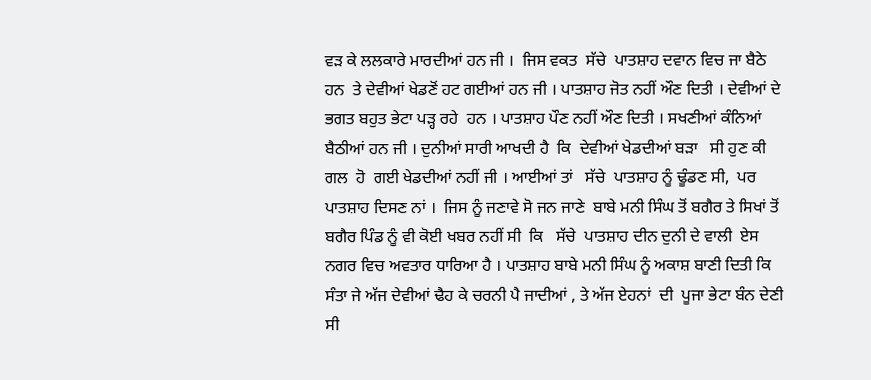ਵੜ ਕੇ ਲਲਕਾਰੇ ਮਾਰਦੀਆਂ ਹਨ ਜੀ ।  ਜਿਸ ਵਕਤ  ਸੱਚੇ  ਪਾਤਸ਼ਾਹ ਦਵਾਨ ਵਿਚ ਜਾ ਬੈਠੇ ਹਨ  ਤੇ ਦੇਵੀਆਂ ਖੇਡਣੋਂ ਹਟ ਗਈਆਂ ਹਨ ਜੀ । ਪਾਤਸ਼ਾਹ ਜੋਤ ਨਹੀਂ ਔਣ ਦਿਤੀ । ਦੇਵੀਆਂ ਦੇ ਭਗਤ ਬਹੁਤ ਭੇਟਾ ਪੜ੍ਹ ਰਹੇ  ਹਨ । ਪਾਤਸ਼ਾਹ ਪੌਣ ਨਹੀਂ ਔਣ ਦਿਤੀ । ਸਖਣੀਆਂ ਕੰਨਿਆਂ ਬੈਠੀਆਂ ਹਨ ਜੀ । ਦੁਨੀਆਂ ਸਾਰੀ ਆਖਦੀ ਹੈ  ਕਿ  ਦੇਵੀਆਂ ਖੇਡਦੀਆਂ ਬੜਾ   ਸੀ ਹੁਣ ਕੀ ਗਲ  ਹੋ  ਗਈ ਖੇਡਦੀਆਂ ਨਹੀਂ ਜੀ । ਆਈਆਂ ਤਾਂ   ਸੱਚੇ  ਪਾਤਸ਼ਾਹ ਨੂੰ ਢੂੰਡਣ ਸੀ,  ਪਰ ਪਾਤਸ਼ਾਹ ਦਿਸਣ ਨਾਂ ।  ਜਿਸ ਨੂੰ ਜਣਾਵੇ ਸੋ ਜਨ ਜਾਣੇ  ਬਾਬੇ ਮਨੀ ਸਿੰਘ ਤੋਂ ਬਗੈਰ ਤੇ ਸਿਖਾਂ ਤੋਂ ਬਗੈਰ ਪਿੰਡ ਨੂੰ ਵੀ ਕੋਈ ਖਬਰ ਨਹੀਂ ਸੀ  ਕਿ   ਸੱਚੇ  ਪਾਤਸ਼ਾਹ ਦੀਨ ਦੁਨੀ ਦੇ ਵਾਲੀ  ਏਸ ਨਗਰ ਵਿਚ ਅਵਤਾਰ ਧਾਰਿਆ ਹੈ । ਪਾਤਸ਼ਾਹ ਬਾਬੇ ਮਨੀ ਸਿੰਘ ਨੂੰ ਅਕਾਸ਼ ਬਾਣੀ ਦਿਤੀ ਕਿ ਸੰਤਾ ਜੇ ਅੱਜ ਦੇਵੀਆਂ ਢੈਹ ਕੇ ਚਰਨੀ ਪੈ ਜਾਦੀਆਂ , ਤੇ ਅੱਜ ਏਹਨਾਂ  ਦੀ  ਪੂਜਾ ਭੇਟਾ ਬੰਨ ਦੇਣੀ ਸੀ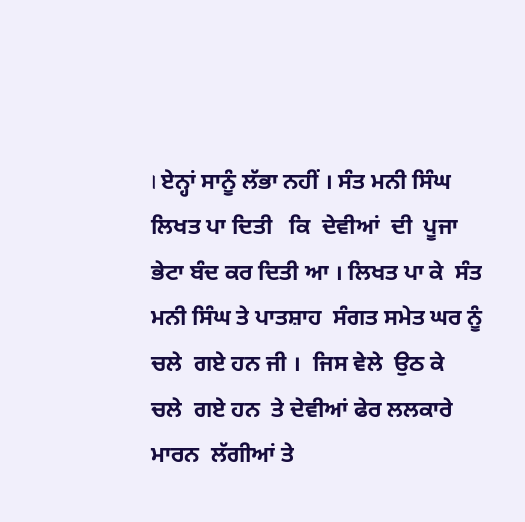। ਏਨ੍ਹਾਂ ਸਾਨੂੰ ਲੱਭਾ ਨਹੀਂ । ਸੰਤ ਮਨੀ ਸਿੰਘ ਲਿਖਤ ਪਾ ਦਿਤੀ   ਕਿ  ਦੇਵੀਆਂ  ਦੀ  ਪੂਜਾ ਭੇਟਾ ਬੰਦ ਕਰ ਦਿਤੀ ਆ । ਲਿਖਤ ਪਾ ਕੇ  ਸੰਤ ਮਨੀ ਸਿੰਘ ਤੇ ਪਾਤਸ਼ਾਹ  ਸੰਗਤ ਸਮੇਤ ਘਰ ਨੂੰ  ਚਲੇ  ਗਏ ਹਨ ਜੀ ।  ਜਿਸ ਵੇਲੇ  ਉਠ ਕੇ  ਚਲੇ  ਗਏ ਹਨ  ਤੇ ਦੇਵੀਆਂ ਫੇਰ ਲਲਕਾਰੇ  ਮਾਰਨ  ਲੱਗੀਆਂ ਤੇ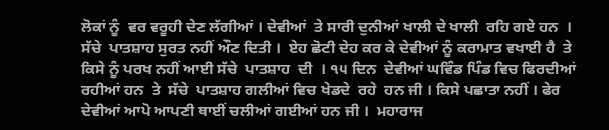ਲੋਕਾਂ ਨੂੰ  ਵਰ ਵਰੂਹੀ ਦੇਣ ਲੱਗੀਆਂ । ਦੇਵੀਆਂ  ਤੇ ਸਾਰੀ ਦੁਨੀਆਂ ਖਾਲੀ ਦੇ ਖਾਲੀ  ਰਹਿ ਗਏ ਹਨ  ।   ਸੱਚੇ  ਪਾਤਸ਼ਾਹ ਸੁਰਤ ਨਹੀਂ ਔਣ ਦਿਤੀ ।  ਏਹ ਛੋਟੀ ਦੇਹ ਕਰ ਕੇ ਦੇਵੀਆਂ ਨੂੰ ਕਰਾਮਾਤ ਵਖਾਈ ਹੈ  ਤੇ ਕਿਸੇ ਨੂੰ ਪਰਖ ਨਹੀਂ ਆਈ ਸੱਚੇ  ਪਾਤਸ਼ਾਹ  ਦੀ  । ੧੫ ਦਿਨ  ਦੇਵੀਆਂ ਘਵਿੰਡ ਪਿੰਡ ਵਿਚ ਫਿਰਦੀਆਂ ਰਹੀਆਂ ਹਨ  ਤੇ  ਸੱਚੇ  ਪਾਤਸ਼ਾਹ ਗਲੀਆਂ ਵਿਚ ਖੇਡਦੇ  ਰਹੇ  ਹਨ ਜੀ । ਕਿਸੇ ਪਛਾਤਾ ਨਹੀਂ । ਫੇਰ ਦੇਵੀਆਂ ਆਪੋ ਆਪਣੀ ਥਾਈਂ ਚਲੀਆਂ ਗਈਆਂ ਹਨ ਜੀ ।  ਮਹਾਰਾਜ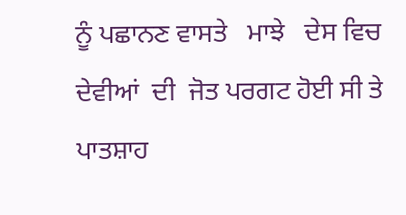ਨੂੰ ਪਛਾਨਣ ਵਾਸਤੇ   ਮਾਝੇ   ਦੇਸ ਵਿਚ  ਦੇਵੀਆਂ  ਦੀ  ਜੋਤ ਪਰਗਟ ਹੋਈ ਸੀ ਤੇ ਪਾਤਸ਼ਾਹ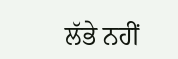ਲੱਭੇ ਨਹੀਂ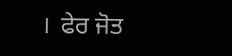।  ਫੇਰ ਜੋਤ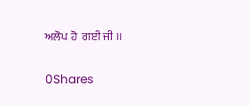ਅਲੋਪ ਹੋ  ਗਈ ਜੀ ।।

0Shares